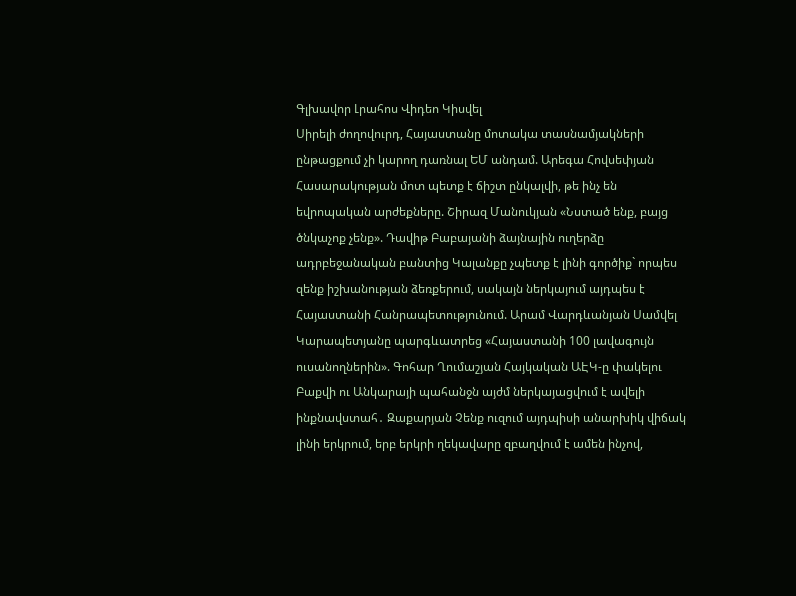Գլխավոր Լրահոս Վիդեո Կիսվել
Սիրելի ժողովուրդ, Հայաստանը մոտակա տասնամյակների ընթացքում չի կարող դառնալ ԵՄ անդամ. Արեգա Հովսեփյան Հասարակության մոտ պետք է ճիշտ ընկալվի, թե ինչ են եվրոպական արժեքները. Շիրազ Մանուկյան «Նստած ենք, բայց ծնկաչոք չենք». Դավիթ Բաբայանի ձայնային ուղերձը ադրբեջանական բանտից Կալանքը չպետք է լինի գործիք` որպես զենք իշխանության ձեռքերում, սակայն ներկայում այդպես է Հայաստանի Հանրապետությունում. Արամ Վարդևանյան Սամվել Կարապետյանը պարգևատրեց «Հայաստանի 100 լավագույն ուսանողներին». Գոհար Ղումաշյան Հայկական ԱԷԿ-ը փակելու Բաքվի ու Անկարայի պահանջն այժմ ներկայացվում է ավելի ինքնավստահ․ Զաքարյան Չենք ուզում այդպիսի անարխիկ վիճակ լինի երկրում, երբ երկրի ղեկավարը զբաղվում է ամեն ինչով,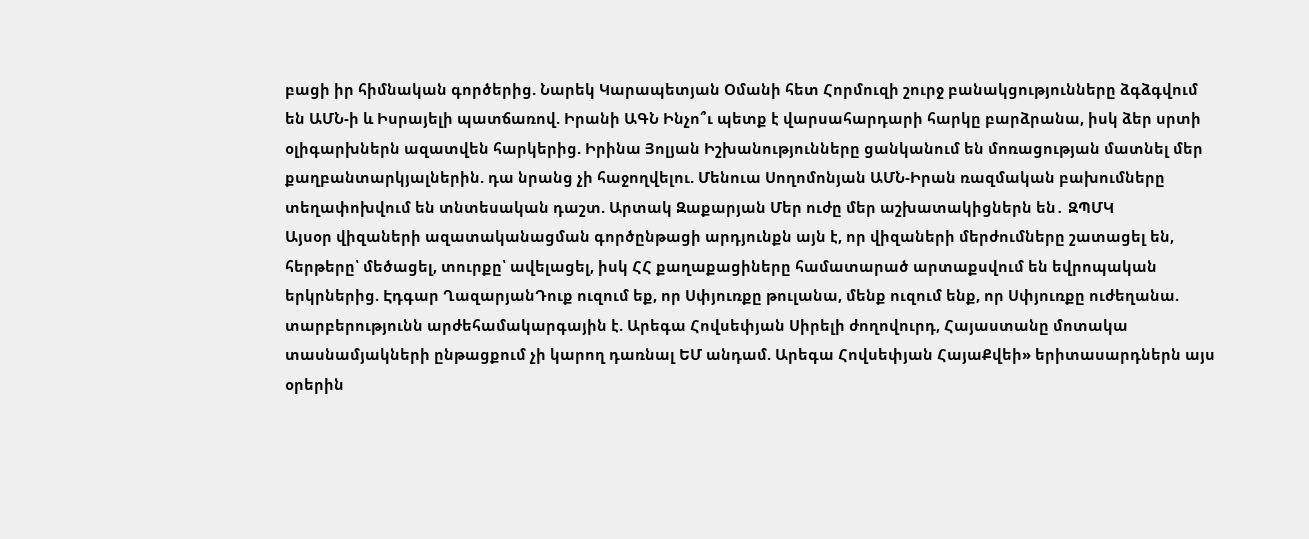բացի իր հիմնական գործերից. Նարեկ Կարապետյան Օմանի հետ Հորմուզի շուրջ բանակցությունները ձգձգվում են ԱՄՆ-ի և Իսրայելի պատճառով. Իրանի ԱԳՆ Ինչո՞ւ պետք է վարսահարդարի հարկը բարձրանա, իսկ ձեր սրտի օլիգարխներն ազատվեն հարկերից. Իրինա Յոլյան Իշխանությունները ցանկանում են մոռացության մատնել մեր քաղբանտարկյալներին. դա նրանց չի հաջողվելու. Մենուա Սողոմոնյան ԱՄՆ-Իրան ռազմական բախումները տեղափոխվում են տնտեսական դաշտ. Արտակ Զաքարյան Մեր ուժը մեր աշխատակիցներն են․ ԶՊՄԿ
Այսօր վիզաների ազատականացման գործընթացի արդյունքն այն է, որ վիզաների մերժումները շատացել են, հերթերը՝ մեծացել, տուրքը՝ ավելացել, իսկ ՀՀ քաղաքացիները համատարած արտաքսվում են եվրոպական երկրներից. Էդգար ՂազարյանԴուք ուզում եք, որ Սփյուռքը թուլանա, մենք ուզում ենք, որ Սփյուռքը ուժեղանա. տարբերությունն արժեհամակարգային է. Արեգա Հովսեփյան Սիրելի ժողովուրդ, Հայաստանը մոտակա տասնամյակների ընթացքում չի կարող դառնալ ԵՄ անդամ. Արեգա Հովսեփյան ՀայաՔվեի» երիտասարդներն այս օրերին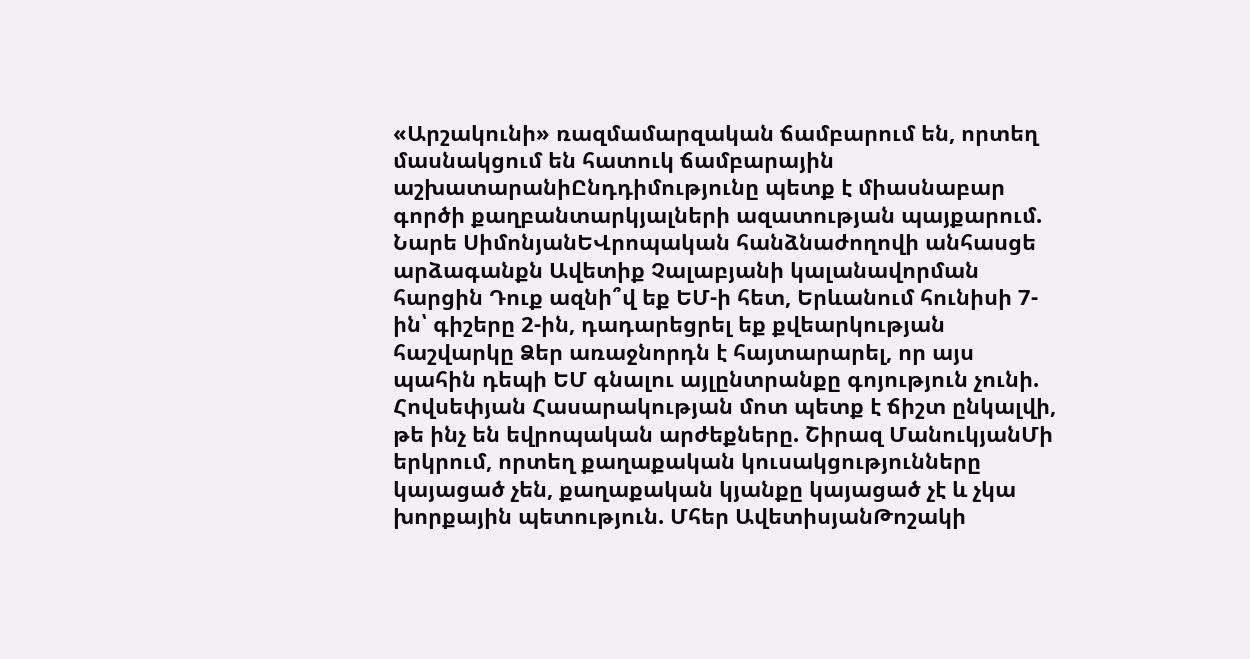«Արշակունի» ռազմամարզական ճամբարում են, որտեղ մասնակցում են հատուկ ճամբարային աշխատարանիԸնդդիմությունը պետք է միասնաբար գործի քաղբանտարկյալների ազատության պայքարում. Նարե ՍիմոնյանԵՎրոպական հանձնաժողովի անհասցե արձագանքն Ավետիք Չալաբյանի կալանավորման հարցին Դուք ազնի՞վ եք ԵՄ-ի հետ, Երևանում հունիսի 7-ին՝ գիշերը 2-ին, դադարեցրել եք քվեարկության հաշվարկը Ձեր առաջնորդն է հայտարարել, որ այս պահին դեպի ԵՄ գնալու այլընտրանքը գոյություն չունի. Հովսեփյան Հասարակության մոտ պետք է ճիշտ ընկալվի, թե ինչ են եվրոպական արժեքները. Շիրազ ՄանուկյանՄի երկրում, որտեղ քաղաքական կուսակցությունները կայացած չեն, քաղաքական կյանքը կայացած չէ և չկա խորքային պետություն. Մհեր ԱվետիսյանԹոշակի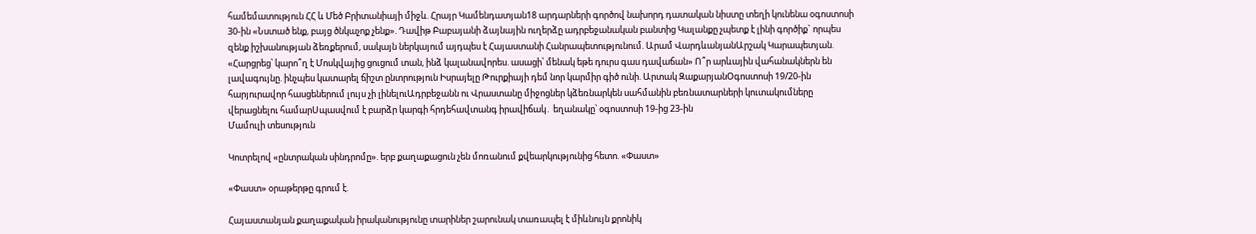համեմատություն ՀՀ և Մեծ Բրիտանիայի միջև. Հրայր Կամենդատյան18 արդարների գործով նախորդ դատական նիստը տեղի կունենա օգոստոսի 30-ին «Նստած ենք, բայց ծնկաչոք չենք». Դավիթ Բաբայանի ձայնային ուղերձը ադրբեջանական բանտից Կալանքը չպետք է լինի գործիք` որպես զենք իշխանության ձեռքերում, սակայն ներկայում այդպես է Հայաստանի Հանրապետությունում. Արամ ՎարդևանյանԱրշակ Կարապետյան. «Հարցրեց՝ կարո՞ղ է Մոսկվայից ցուցում տան, ինձ կալանավորես. ասացի՝ մենակ եթե դուրս գաս դավաճան» Ո՞ր արևային վահանակներն են լավագույնը. ինչպես կատարել ճիշտ ընտրություն Իսրայելը Թուրքիայի դեմ նոր կարմիր գիծ ունի. Արտակ ԶաքարյանՕգոստոսի 19/20-ին հարյուրավոր հասցեներում լույս չի լինելուԱդրբեջանն ու Վրաստանը միջոցներ կձեռնարկեն սահմանին բեռնատարների կուտակումները վերացնելու համարՍպասվում է բարձր կարգի հրդեհավտանգ իրավիճակ․ եղանակը՝ օգոստոսի 19-ից 23-ին
Մամուլի տեսություն

Կոտրելով «ընտրական սինդրոմը». երբ քաղաքացուն չեն մոռանում քվեարկությունից հետո. «Փաստ»

«Փաստ» օրաթերթը գրում է.

Հայաստանյան քաղաքական իրականությունը տարիներ շարունակ տառապել է միևնույն քրոնիկ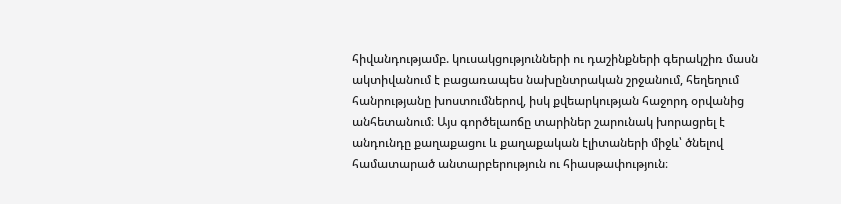հիվանդությամբ. կուսակցությունների ու դաշինքների գերակշիռ մասն ակտիվանում է բացառապես նախընտրական շրջանում, հեղեղում հանրությանը խոստումներով, իսկ քվեարկության հաջորդ օրվանից անհետանում։ Այս գործելաոճը տարիներ շարունակ խորացրել է անդունդը քաղաքացու և քաղաքական էլիտաների միջև՝ ծնելով համատարած անտարբերություն ու հիասթափություն։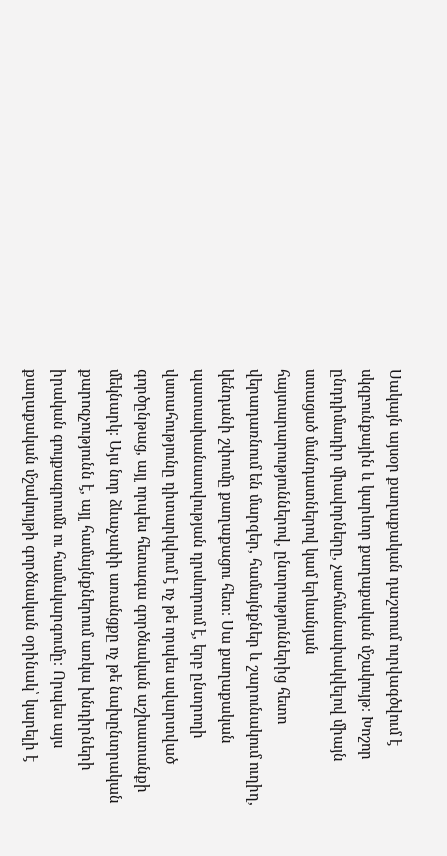Սակայն այսօր քաղաքական դաշտում ուրվագծվում է սկզբունքային և կարևոր քաղաքական մշակույթ։ Խոշոր ընդդիմադիր միավորները, չսահմանափակվելով միայն ստացած մանդատներով կամ երևանյան հայտարարություններով, ընտրություններից հետո վերադառնում են մարզեր, համայնքներ և շարունակում ուղիղ, կենդանի շփումը քաղաքացու հետ։ Սա քաղաքական պատասխանատվության դրսևորում է, երբ ընտրողի վստահությունը դիտարկվում է ոչ թե որպես ավարտված գործընթաց, այլ որպես հետագա գործնական աշխատանքի մեկնարկ։ Այս նոր ձևաչափի առանցքը ոչ թե նախընտրական քարոզչությունն է, այլ համայնքներում առկա խնդիրների իրական գույքագրումն ու համակարգումը։ Որպես այս քաղաքական մշակույթի գործնական օրինակ՝ կարելի է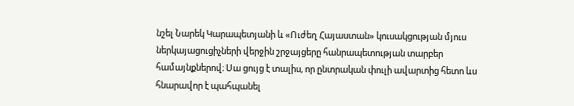նշել Նարեկ Կարապետյանի և «Ուժեղ Հայաստան» կուսակցության մյուս ներկայացուցիչների վերջին շրջայցերը հանրապետության տարբեր համայնքներով։ Սա ցույց է տալիս, որ ընտրական փուլի ավարտից հետո ևս հնարավոր է պահպանել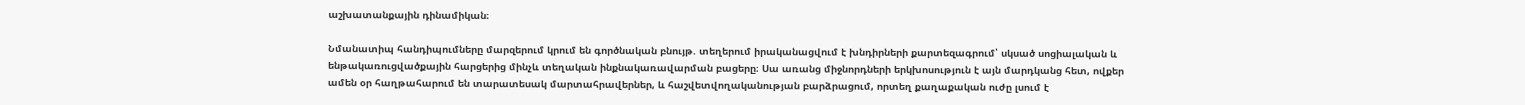աշխատանքային դինամիկան։

Նմանատիպ հանդիպումները մարզերում կրում են գործնական բնույթ. տեղերում իրականացվում է խնդիրների քարտեզագրում՝ սկսած սոցիալական և ենթակառուցվածքային հարցերից մինչև տեղական ինքնակառավարման բացերը։ Սա առանց միջնորդների երկխոսություն է այն մարդկանց հետ, ովքեր ամեն օր հաղթահարում են տարատեսակ մարտահրավերներ, և հաշվետվողականության բարձրացում, որտեղ քաղաքական ուժը լսում է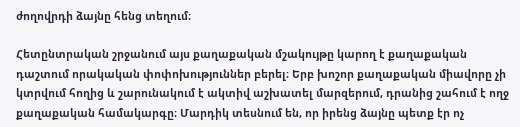ժողովրդի ձայնը հենց տեղում։

Հետընտրական շրջանում այս քաղաքական մշակույթը կարող է քաղաքական դաշտում որակական փոփոխություններ բերել։ Երբ խոշոր քաղաքական միավորը չի կտրվում հողից և շարունակում է ակտիվ աշխատել մարզերում, դրանից շահում է ողջ քաղաքական համակարգը։ Մարդիկ տեսնում են, որ իրենց ձայնը պետք էր ոչ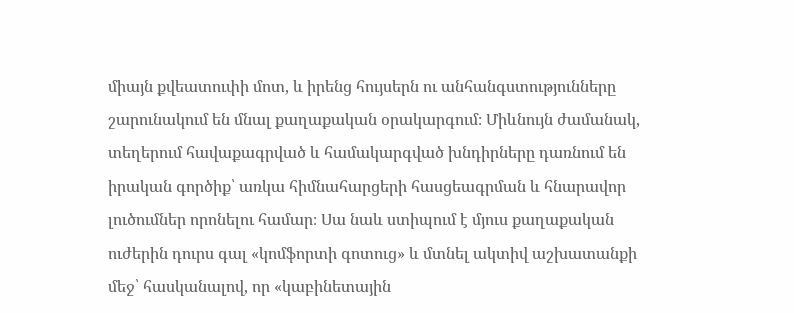միայն քվեատուփի մոտ, և իրենց հույսերն ու անհանգստությունները շարունակում են մնալ քաղաքական օրակարգում։ Միևնույն ժամանակ, տեղերում հավաքագրված և համակարգված խնդիրները դառնում են իրական գործիք՝ առկա հիմնահարցերի հասցեագրման և հնարավոր լուծումներ որոնելու համար։ Սա նաև ստիպում է մյուս քաղաքական ուժերին դուրս գալ «կոմֆորտի գոտուց» և մտնել ակտիվ աշխատանքի մեջ՝ հասկանալով, որ «կաբինետային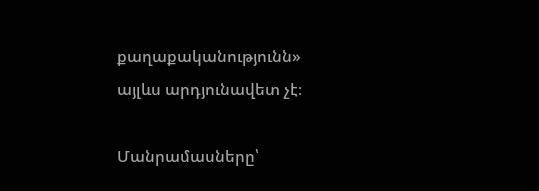քաղաքականությունն» այլևս արդյունավետ չէ։

Մանրամասները՝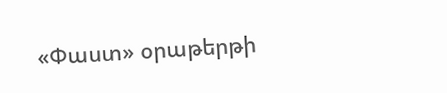«Փաստ» օրաթերթի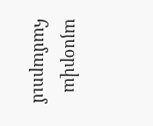այսօրվա համարում